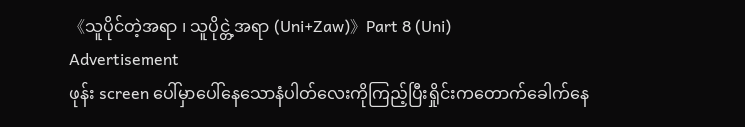《သူပိုင်တဲ့အရာ ၊ သူပိုင္တဲ့အရာ (Uni+Zaw)》Part 8 (Uni)
Advertisement
ဖုန်း screen ပေါ်မှာပေါ်နေသောနံပါတ်လေးကိုကြည့်ပြီးရှိုင်းကတောက်ခေါက်နေ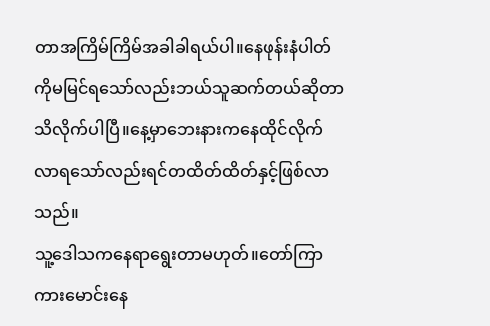တာအကြိမ်ကြိမ်အခါခါရယ်ပါ။နေဖုန်းနံပါတ်ကိုမမြင်ရသော်လည်းဘယ်သူဆက်တယ်ဆိုတာသိလိုက်ပါပြီ။နေ့မှာဘေးနားကနေထိုင်လိုက်လာရသော်လည်းရင်တထိတ်ထိတ်နှင့်ဖြစ်လာသည်။
သူ့ဒေါသကနေရာရွေးတာမဟုတ်။တော်ကြာကားမောင်းနေ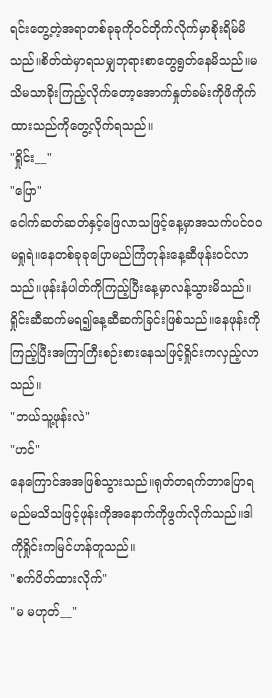ရင်းတွေ့တဲ့အရာတစ်ခုခုကိုဝင်တိုက်လိုက်မှာစိုးရိမ်မိသည်။စိတ်ထဲမှာရသမျှဘုရားစာတွေရွတ်နေမိသည်။မသိမသာခိုးကြည့်လိုက်တော့အောက်နှုတ်ခမ်းကိုဖိကိုက်ထားသည်ကိုတွေ့လိုက်ရသည်။
"ရှိုင်း__"
"ပြော"
ငေါက်ဆတ်ဆတ်နှင့်ဖြေလာသဖြင့်နေ့မှာအသက်ပင်ဝဝမရှုရဲ။နေတစ်ခုခုပြောမည်ကြံတုန်းနေ့ဆီဖုန်းဝင်လာသည်။ဖုန်းနံပါတ်ကိုကြည့်ပြီးနေ့မှာလန့်သွားမိသည်။
ရှိုင်းဆီဆက်မရ၍နေ့ဆီဆက်ခြင်းဖြစ်သည်။နေဖုန်းကိုကြည့်ပြီးအကြာကြီးစဉ်းစားနေသဖြင့်ရှိုင်းကလှည့်လာသည်။
"ဘယ်သူ့ဖုန်းလဲ"
"ဟင်"
နေကြောင်အအဖြစ်သွားသည်။ရုတ်တရက်ဘာပြောရမည်မသိသဖြင့်ဖုန်းကိုအနောက်ကိုဖွက်လိုက်သည်။ဒါကိုရှိုင်းကမြင်ဟန်တူသည်။
"စက်ပိတ်ထားလိုက်"
"မ မဟုတ်__"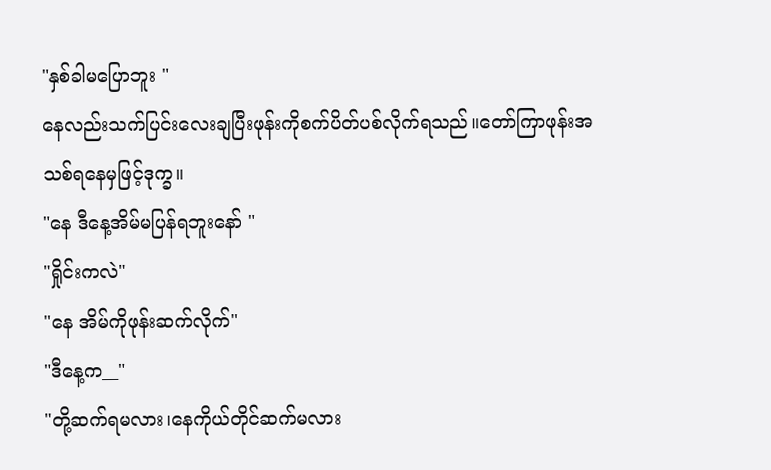"နှစ်ခါမပြောဘူး "
နေလည်းသက်ပြင်းလေးချပြီးဖုန်းကိုစက်ပိတ်ပစ်လိုက်ရသည်။တော်ကြာဖုန်းအသစ်ရနေမှဖြင့်ဒုက္ခ။
"နေ ဒီနေ့အိမ်မပြန်ရဘူးနော် "
"ရှိုင်းကလဲ"
"နေ အိမ်ကိုဖုန်းဆက်လိုက်"
"ဒီနေ့က__"
"တို့ဆက်ရမလား၊နေကိုယ်တိုင်ဆက်မလား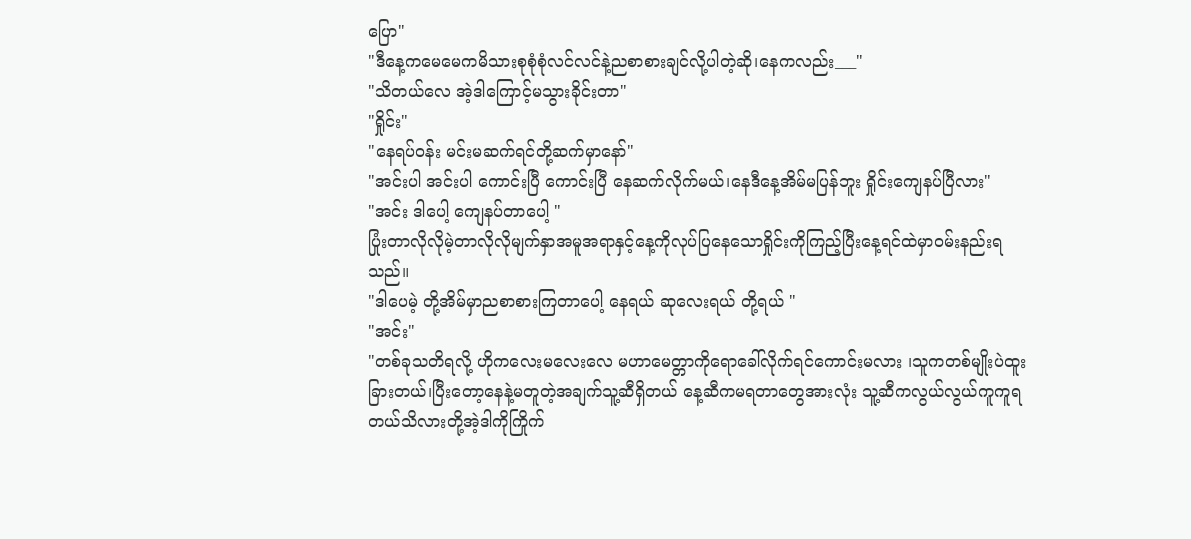ပြော"
"ဒီနေ့ကမေမေကမိသားစုစုံစုံလင်လင်နဲ့ညစာစားချင်လို့ပါတဲ့ဆို၊နေကလည်း___"
"သိတယ်လေ အဲ့ဒါကြောင့်မသွားခိုင်းတာ"
"ရှိုင်း"
"နေရပ်ဝန်း မင်းမဆက်ရင်တို့ဆက်မှာနော်"
"အင်းပါ အင်းပါ ကောင်းပြီ ကောင်းပြီ နေဆက်လိုက်မယ်၊နေဒီနေ့အိမ်မပြန်ဘူး ရှိုင်းကျေနပ်ပြီလား"
"အင်း ဒါပေါ့ ကျေနပ်တာပေါ့ "
ပြုံးတာလိုလိုမဲ့တာလိုလိုမျက်နှာအမူအရာနှင့်နေ့ကိုလုပ်ပြနေသောရှိုင်းကိုကြည့်ပြီးနေ့ရင်ထဲမှာဝမ်းနည်းရသည်။
"ဒါပေမဲ့ တို့အိမ်မှာညစာစားကြတာပေါ့ နေရယ် ဆုလေးရယ် တို့ရယ် "
"အင်း"
"တစ်ခုသတိရလို့ ဟိုကလေးမလေးလေ မဟာမေတ္တာကိုရောခေါ်လိုက်ရင်ကောင်းမလား ၊သူကတစ်မျိုးပဲထူးခြားတယ်၊ပြီးတော့နေနဲ့မတူတဲ့အချက်သူ့ဆီရှိတယ် နေ့ဆီကမရတာတွေအားလုံး သူ့ဆီကလွယ်လွယ်ကူကူရတယ်သိလားတို့အဲ့ဒါကိုကြိုက်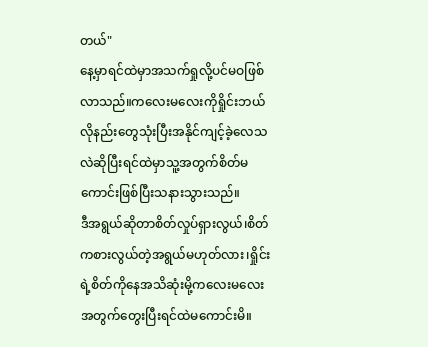တယ်"
နေ့မှာရင်ထဲမှာအသက်ရှုလို့ပင်မဝဖြစ်လာသည်။ကလေးမလေးကိုရှိုင်းဘယ်လိုနည်းတွေသုံးပြီးအနိုင်ကျင့်ခဲ့လေသလဲဆိုပြီးရင်ထဲမှာသူ့အတွက်စိတ်မကောင်းဖြစ်ပြီးသနားသွားသည်။
ဒီအရွယ်ဆိုတာစိတ်လှုပ်ရှားလွယ်၊စိတ်ကစားလွယ်တဲ့အရွယ်မဟုတ်လား၊ရှိုင်းရဲ့စိတ်ကိုနေအသိဆုံးမို့ကလေးမလေးအတွက်တွေးပြီးရင်ထဲမကောင်းမိ။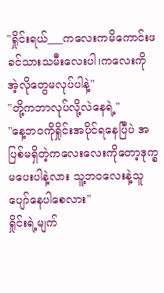"ရှိုင်းရယ်___ကလေးကမိကောင်းဖခင်သားသမီးလေးပါ၊ကလေးကိုအဲ့လိုတွေမလုပ်ပါနဲ့"
"တို့ကဘာလုပ်လို့လဲနေရဲ့"
"နေ့ဘဝကိုရှိုင်းအပိုင်ရနေပြီပဲ အပြစ်မရှိတဲ့ကလေးလေးကိုတော့ဒုက္ခမပေးပါနဲ့လား သူ့ဘဝလေးနဲ့သူပျော်နေပါစေလား"
ရှိုင်းရဲ့မျက်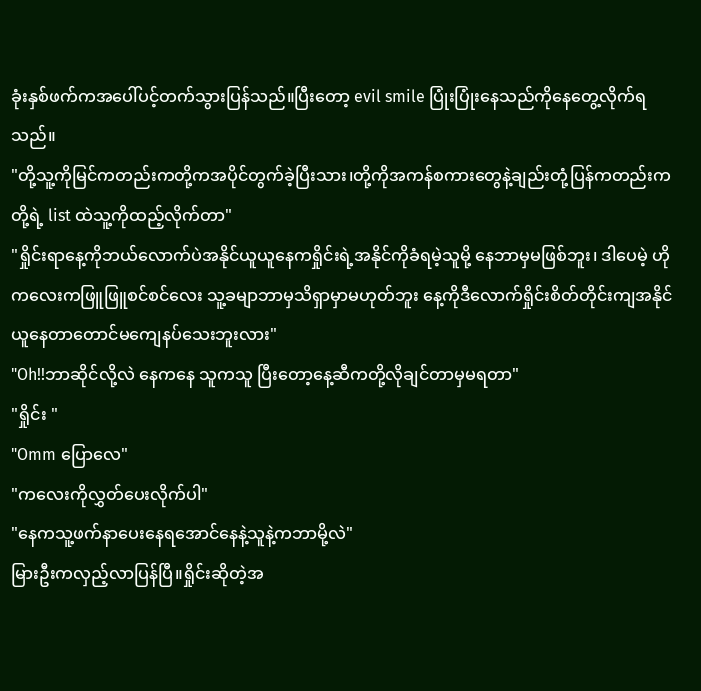ခုံးနှစ်ဖက်ကအပေါ်ပင့်တက်သွားပြန်သည်။ပြီးတော့ evil smile ပြုံးပြုံးနေသည်ကိုနေတွေ့လိုက်ရသည်။
"တို့သူ့ကိုမြင်ကတည်းကတို့ကအပိုင်တွက်ခဲ့ပြီးသား၊တို့ကိုအကန်စကားတွေနဲ့ချည်းတုံ့ပြန်ကတည်းကတို့ရဲ့ list ထဲသူ့ကိုထည့်လိုက်တာ"
"ရှိုင်းရာနေ့ကိုဘယ်လောက်ပဲအနိုင်ယူယူနေကရှိုင်းရဲ့အနိုင်ကိုခံရမဲ့သူမို့ နေဘာမှမဖြစ်ဘူး၊ ဒါပေမဲ့ ဟိုကလေးကဖြူဖြူစင်စင်လေး သူ့ခမျာဘာမှသိရှာမှာမဟုတ်ဘူး နေ့ကိုဒီလောက်ရှိုင်းစိတ်တိုင်းကျအနိုင်ယူနေတာတောင်မကျေနပ်သေးဘူးလား"
"Oh!!ဘာဆိုင်လို့လဲ နေကနေ သူကသူ ပြီးတော့နေ့ဆီကတို့လိုချင်တာမှမရတာ"
"ရှိုင်း "
"Omm ပြောလေ"
"ကလေးကိုလွှတ်ပေးလိုက်ပါ"
"နေကသူ့ဖက်နာပေးနေရအောင်နေနဲ့သူနဲ့ကဘာမို့လဲ"
မြားဦးကလှည့်လာပြန်ပြီ။ရှိုင်းဆိုတဲ့အ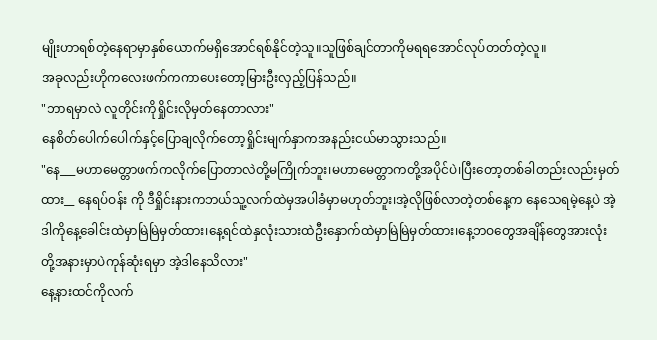မျိုးဟာရစ်တဲ့နေရာမှာနှစ်ယောက်မရှိအောင်ရစ်နိုင်တဲ့သူ။သူဖြစ်ချင်တာကိုမရရအောင်လုပ်တတ်တဲ့လူ။
အခုလည်းဟိုကလေးဖက်ကကာပေးတော့မြားဦးလှည့်ပြန်သည်။
"ဘာရမှာလဲ လူတိုင်းကိုရှိုင်းလိုမှတ်နေတာလား"
နေစိတ်ပေါက်ပေါက်နှင့်ပြောချလိုက်တော့ရှိုင်းမျက်နှာကအနည်းငယ်မာသွားသည်။
"နေ___မဟာမေတ္တာဖက်ကလိုက်ပြောတာလဲတို့မကြိုက်ဘူး၊မဟာမေတ္တာကတို့အပိုင်ပဲ၊ပြီးတော့တစ်ခါတည်းလည်းမှတ်ထား__ နေရပ်ဝန်း ကို ဒီရှိုင်းနားကဘယ်သူ့လက်ထဲမှအပါခံမှာမဟုတ်ဘူး၊အဲ့လိုဖြစ်လာတဲ့တစ်နေ့က နေသေရမဲ့နေ့ပဲ အဲ့ဒါကိုနေ့ခေါင်းထဲမှာမြဲမြဲမှတ်ထား၊နေ့ရင်ထဲနှလုံးသားထဲဦးနှောက်ထဲမှာမြဲမြဲမှတ်ထား၊နေ့ဘဝတွေအချိန်တွေအားလုံး တို့အနားမှာပဲကုန်ဆုံးရမှာ အဲ့ဒါနေသိလား"
နေ့နားထင်ကိုလက်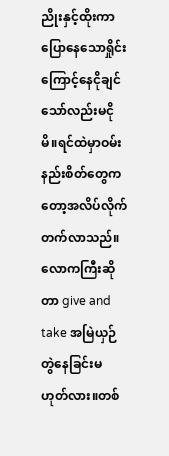ညိုးနှင့်ထိုးကာပြောနေသောရှိုင်းကြောင့်နေငိုချင်သော်လည်းမငိုမိ။ရင်ထဲမှာဝမ်းနည်းစိတ်တွေကတော့အလိပ်လိုက်တက်လာသည်။
လောကကြီးဆိုတာ give and take အမြဲယှဉ်တွဲနေခြင်းမဟုတ်လား။တစ်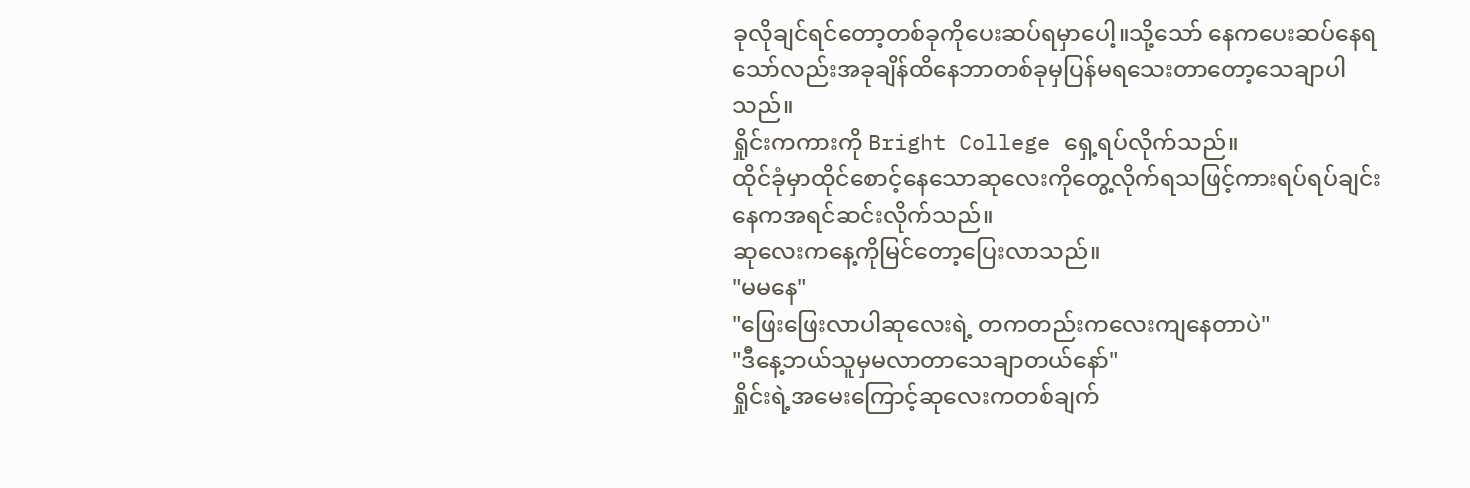ခုလိုချင်ရင်တော့တစ်ခုကိုပေးဆပ်ရမှာပေါ့။သို့သော် နေကပေးဆပ်နေရသော်လည်းအခုချိန်ထိနေဘာတစ်ခုမှပြန်မရသေးတာတော့သေချာပါသည်။
ရှိုင်းကကားကို Bright College ရှေ့ရပ်လိုက်သည်။
ထိုင်ခုံမှာထိုင်စောင့်နေသောဆုလေးကိုတွေ့လိုက်ရသဖြင့်ကားရပ်ရပ်ချင်းနေကအရင်ဆင်းလိုက်သည်။
ဆုလေးကနေ့ကိုမြင်တော့ပြေးလာသည်။
"မမနေ"
"ဖြေးဖြေးလာပါဆုလေးရဲ့ တကတည်းကလေးကျနေတာပဲ"
"ဒီနေ့ဘယ်သူမှမလာတာသေချာတယ်နော်"
ရှိုင်းရဲ့အမေးကြောင့်ဆုလေးကတစ်ချက်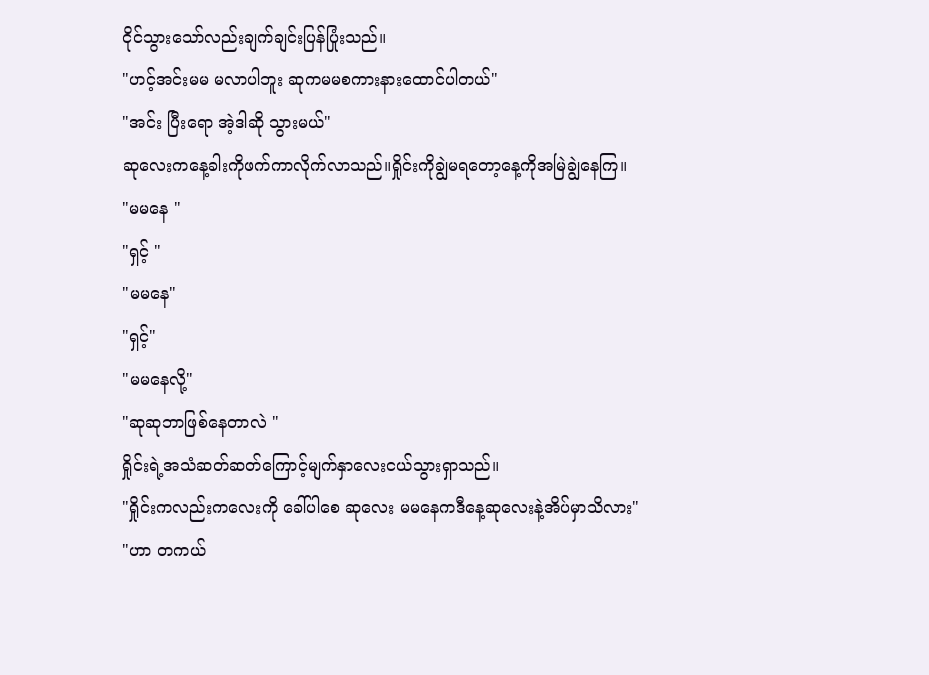ငိုင်သွားသော်လည်းချက်ချင်းပြန်ပြုံးသည်။
"ဟင့်အင်းမမ မလာပါဘူး ဆုကမမစကားနားထောင်ပါတယ်"
"အင်း ပြီးရော အဲ့ဒါဆို သွားမယ်"
ဆုလေးကနေ့ခါးကိုဖက်ကာလိုက်လာသည်။ရှိုင်းကိုချွဲမရတော့နေ့ကိုအမြဲချွဲနေကြ။
"မမနေ "
"ရှင့် "
"မမနေ"
"ရှင့်"
"မမနေလို့"
"ဆုဆုဘာဖြစ်နေတာလဲ "
ရှိုင်းရဲ့အသံဆတ်ဆတ်ကြောင့်မျက်နှာလေးငယ်သွားရှာသည်။
"ရှိုင်းကလည်းကလေးကို ခေါ်ပါစေ ဆုလေး မမနေကဒီနေ့ဆုလေးနဲ့အိပ်မှာသိလား"
"ဟာ တကယ်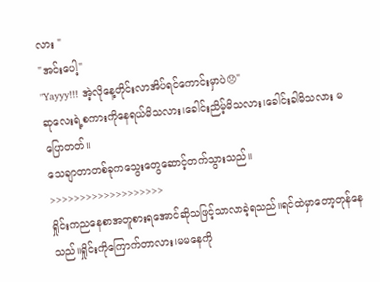လား "
"အင်းပေါ့"
"Yayyy!!! အဲ့လိုနေ့တိုင်းလာအိပ်ရင်ကောင်းမှာပဲ😞"
ဆုလေးရဲ့စကားကိုနေရယ်မိသလား၊ခေါင်းညိမ့်မိသလား၊ခေါင်းခါမိသလား မပြောတတ်။
သေချာတာတစ်ခုကသွေးတွေဆောင့်တက်သွားသည်။
>>>>>>>>>>>>>>>>>>>
ရှိုင်းကညနေစာအတူစားရအောင်ဆိုသဖြင့်သာလာခဲ့ရသည်။ရင်ထဲမှာတော့တုန်နေသည်။ရှိုင်းကိုကြောက်တာလား၊မမနေကို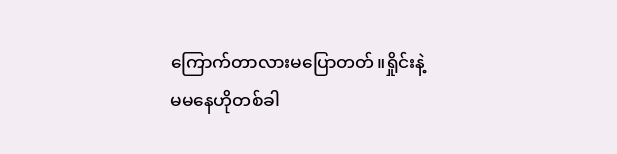ကြောက်တာလားမပြောတတ်။ရှိုင်းနဲ့မမနေဟိုတစ်ခါ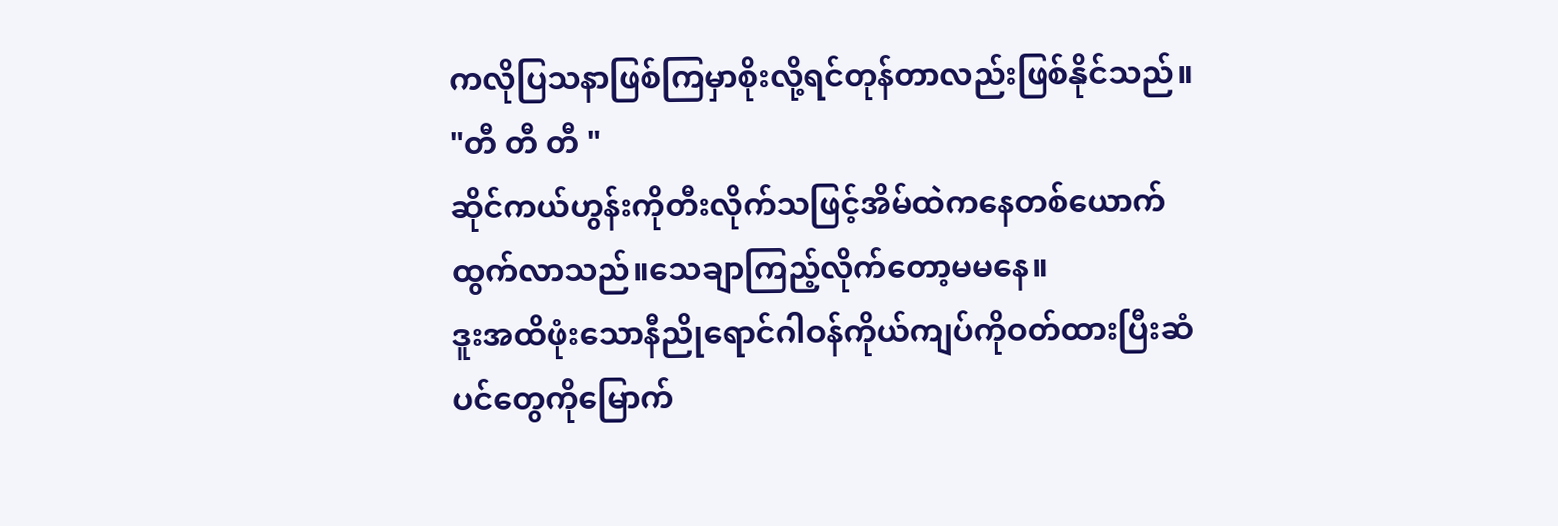ကလိုပြသနာဖြစ်ကြမှာစိုးလို့ရင်တုန်တာလည်းဖြစ်နိုင်သည်။
"တီ တီ တီ "
ဆိုင်ကယ်ဟွန်းကိုတီးလိုက်သဖြင့်အိမ်ထဲကနေတစ်ယောက်ထွက်လာသည်။သေချာကြည့်လိုက်တော့မမနေ။
ဒူးအထိဖုံးသောနီညိုရောင်ဂါဝန်ကိုယ်ကျပ်ကိုဝတ်ထားပြီးဆံပင်တွေကိုမြောက်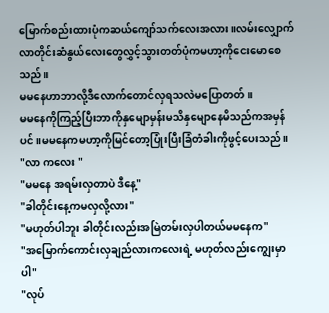မြောက်စည်းထားပုံကဆယ်ကျော်သက်လေးအလား။လမ်းလျှောက်လာတိုင်းဆံနွယ်လေးတွေလွှင့်သွားတတ်ပုံကမဟာ့ကိုငေးမောစေသည်။
မမနေဟာဘာလို့ဒီလောက်တောင်လှရသလဲမပြောတတ်။
မမနေကိုကြည့်ပြီးဘာကိုနှမျောမှန်းမသိနှမျောနေမိသည်ကအမှန်ပင်။မမနေကမဟာ့ကိုမြင်တော့ပြုံးပြီးခြံတံခါးကိုဖွင့်ပေးသည်။
"လာ ကလေး "
"မမနေ အရမ်းလှတာပဲ ဒီနေ့"
"ခါတိုင်းနေ့ကမလှလို့လား"
"မဟုတ်ပါဘူး ခါတိုင်းလည်းအမြဲတမ်းလှပါတယ်မမနေက"
"အမြောက်ကောင်းလှချည်လားကလေးရဲ့ မဟုတ်လည်းကျွေးမှာပါ"
"လုပ်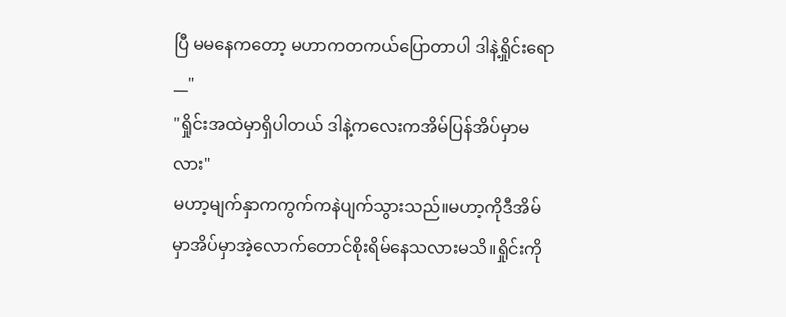ပြီ မမနေကတော့ မဟာကတကယ်ပြောတာပါ ဒါနဲ့ရှိုင်းရော__"
"ရှိုင်းအထဲမှာရှိပါတယ် ဒါနဲ့ကလေးကအိမ်ပြန်အိပ်မှာမလား"
မဟာ့မျက်နှာကကွက်ကနဲပျက်သွားသည်။မဟာ့ကိုဒီအိမ်မှာအိပ်မှာအဲ့လောက်တောင်စိုးရိမ်နေသလားမသိ။ရှိုင်းကို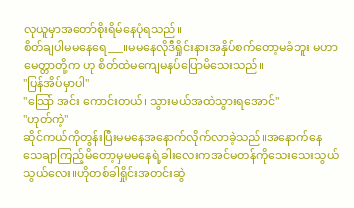လုယူမှာအတော်စိုးရိမ်နေပုံရသည်။
စိတ်ချပါမမနေရေ___။မမနေလိုဒီရှိုင်းနားအနှိပ်စက်တော့မခံဘူး မဟာမေတ္တာတို့က ဟု စိတ်ထဲမကျေမနပ်ပြောမိသေးသည်။
"ပြန်အိပ်မှာပါ"
"သြော် အင်း ကောင်းတယ်၊ သွားမယ်အထဲသွားရအောင်"
"ဟုတ်ကဲ့"
ဆိုင်ကယ်ကိုတွန်းပြီးမမနေအနောက်လိုက်လာခဲ့သည်။အနောက်နေသေချာကြည့်မိတော့မှမမနေရဲ့ခါးလေးကအင်မတန်ကိုသေးသေးသွယ်သွယ်လေး။ဟိုတစ်ခါရှိုင်းအတင်းဆွဲ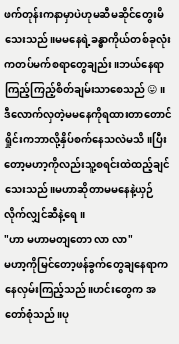ဖက်တုန်းကနာမှာပဲဟုမဆီမဆိုင်တွေးမိသေးသည်။မမနေရဲ့ခန္ဓာကိုယ်တစ်ခုလုံးကတပ်မက်စရာတွေချည်း။ဘယ်နေရာကြည့်ကြည့်စိတ်ချမ်းသာစေသည်😛။
ဒီလောက်လှတဲ့မမနေကိုရထားတာတောင်ရှိုင်းကဘာလို့နှိပ်စက်နေသလဲမသိ။ပြီးတော့မဟာ့ကိုလည်းသူ့စရင်းထဲထည့်ချင်သေးသည်။မဟာဆိုတာမမနေနဲ့ယှဉ်လိုက်လျှင်ဆီနဲ့ရေ။
"ဟာ မဟာမတျတော လာ လာ"
မဟာ့ကိုမြင်တော့ဖန်ခွက်တွေချနေရာကနေလှမ်းကြည့်သည်။ဟင်းတွေက အတော်စုံသည်။ပု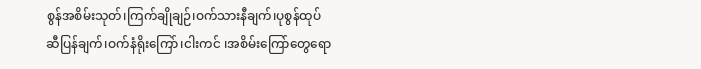စွန်အစိမ်းသုတ်၊ကြက်ချိုချဉ်၊ဝက်သားနီချက်၊ပုစွန်ထုပ်ဆီပြန်ချက်၊ဝက်နံရိုးကြော်၊ငါးကင် ၊အစိမ်းကြော်တွေရော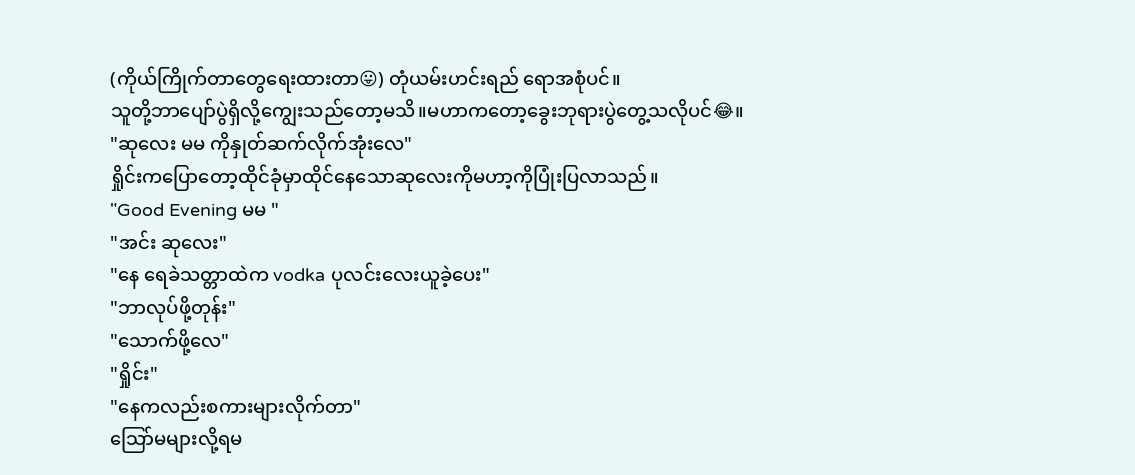(ကိုယ်ကြိုက်တာတွေရေးထားတာ😛) တုံယမ်းဟင်းရည် ရောအစုံပင်။
သူတို့ဘာပျော်ပွဲရှိလို့ကျွေးသည်တော့မသိ။မဟာကတော့ခွေးဘုရားပွဲတွေ့သလိုပင်😂။
"ဆုလေး မမ ကိုနှုတ်ဆက်လိုက်အုံးလေ"
ရှိုင်းကပြောတော့ထိုင်ခုံမှာထိုင်နေသောဆုလေးကိုမဟာ့ကိုပြုံးပြလာသည်။
"Good Evening မမ "
"အင်း ဆုလေး"
"နေ ရေခဲသတ္တာထဲက vodka ပုလင်းလေးယူခဲ့ပေး"
"ဘာလုပ်ဖို့တုန်း"
"သောက်ဖို့လေ"
"ရှိုင်း"
"နေကလည်းစကားများလိုက်တာ"
သြော်မများလို့ရမ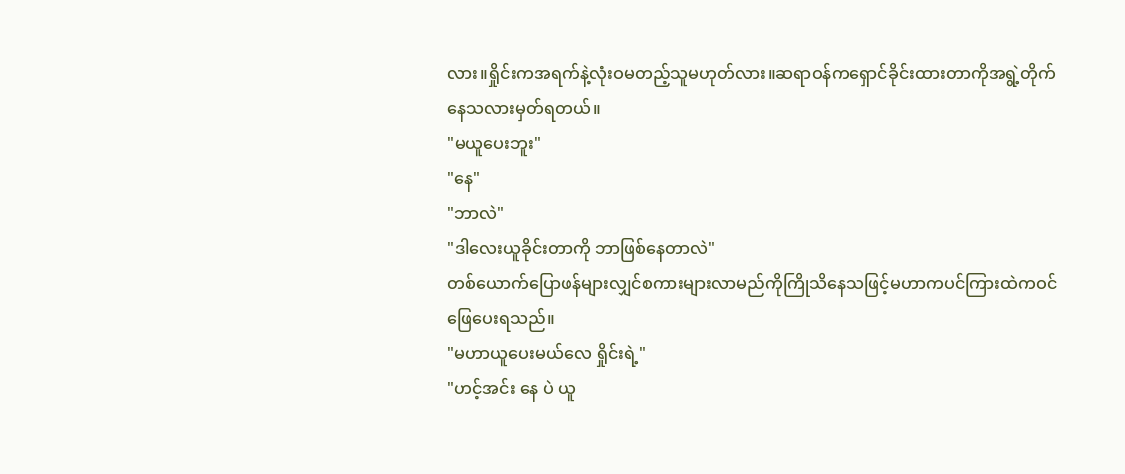လား။ရှိုင်းကအရက်နဲ့လုံးဝမတည့်သူမဟုတ်လား။ဆရာဝန်ကရှောင်ခိုင်းထားတာကိုအရွဲ့တိုက်နေသလားမှတ်ရတယ်။
"မယူပေးဘူး"
"နေ"
"ဘာလဲ"
"ဒါလေးယူခိုင်းတာကို ဘာဖြစ်နေတာလဲ"
တစ်ယောက်ပြောဖန်များလျှင်စကားများလာမည်ကိုကြိုသိနေသဖြင့်မဟာကပင်ကြားထဲကဝင်ဖြေပေးရသည်။
"မဟာယူပေးမယ်လေ ရှိုင်းရဲ့"
"ဟင့်အင်း နေ ပဲ ယူ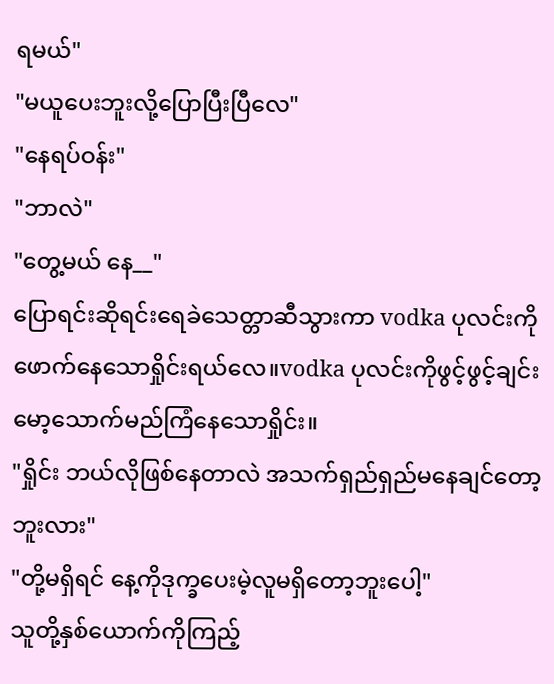ရမယ်"
"မယူပေးဘူးလို့ပြောပြီးပြီလေ"
"နေရပ်ဝန်း"
"ဘာလဲ"
"တွေ့မယ် နေ__"
ပြောရင်းဆိုရင်းရေခဲသေတ္တာဆီသွားကာ vodka ပုလင်းကိုဖောက်နေသောရှိုင်းရယ်လေ။vodka ပုလင်းကိုဖွင့်ဖွင့်ချင်းမော့သောက်မည်ကြံနေသောရှိုင်း။
"ရှိုင်း ဘယ်လိုဖြစ်နေတာလဲ အသက်ရှည်ရှည်မနေချင်တော့ဘူးလား"
"တို့မရှိရင် နေ့ကိုဒုက္ခပေးမဲ့လူမရှိတော့ဘူးပေါ့"
သူတို့နှစ်ယောက်ကိုကြည့်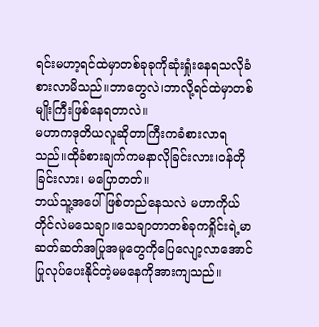ရင်းမဟာ့ရင်ထဲမှာတစ်ခုခုကိုဆုံးရှုံးနေရသလိုခံစားလာမိသည်။ဘာတွေလဲ၊ဘာလို့ရင်ထဲမှာတစ်မျိုးကြီးဖြစ်နေရတာလဲ။
မဟာကဒုတိယလူဆိုတာကြီးကခံစားလာရသည်။ထိုခံစားချက်ကမနာလိုခြင်းလား၊ဝန်တိုခြင်းလား၊ မပြောတတ်။
ဘယ်သူ့အပေါ်ဖြစ်တည်နေသလဲ မဟာကိုယ်တိုင်လဲမသေချာ။သေချာတာတစ်ခုကရှိုင်းရဲ့မာဆတ်ဆတ်အပြုအမူတွေကိုပြေလျော့လာအောင်ပြုလုပ်ပေးနိုင်တဲ့မမနေကိုအားကျသည်။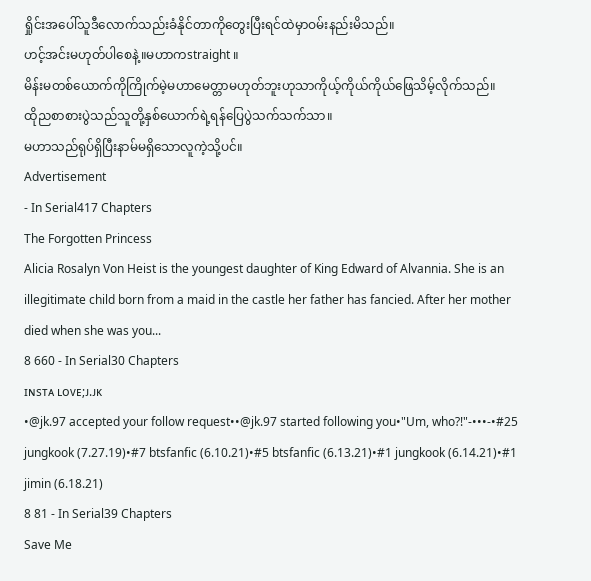ရှိုင်းအပေါ်သူဒီလောက်သည်းခံနိုင်တာကိုတွေးပြီးရင်ထဲမှာဝမ်းနည်းမိသည်။
ဟင့်အင်းမဟုတ်ပါစေနဲ့။မဟာကstraight ။
မိန်းမတစ်ယောက်ကိုကြိုက်မဲ့မဟာမေတ္တာမဟုတ်ဘူးဟုသာကိုယ့်ကိုယ်ကိုယ်ဖြေသိမ့်လိုက်သည်။
ထိုညစာစားပွဲသည်သူတို့နှစ်ယောက်ရဲ့ရန်ပြေပွဲသက်သက်သာ။
မဟာသည်ရုပ်ရှိပြီးနာမ်မရှိသောလူကဲ့သို့ပင်။
Advertisement
- In Serial417 Chapters
The Forgotten Princess
Alicia Rosalyn Von Heist is the youngest daughter of King Edward of Alvannia. She is an illegitimate child born from a maid in the castle her father has fancied. After her mother died when she was you...
8 660 - In Serial30 Chapters
ɪɴsᴛᴀ ʟᴏᴠᴇ;ᴊ.ᴊᴋ
•@jk.97 accepted your follow request••@jk.97 started following you•"Um, who?!"-•••-•#25 jungkook (7.27.19)•#7 btsfanfic (6.10.21)•#5 btsfanfic (6.13.21)•#1 jungkook (6.14.21)•#1 jimin (6.18.21)
8 81 - In Serial39 Chapters
Save Me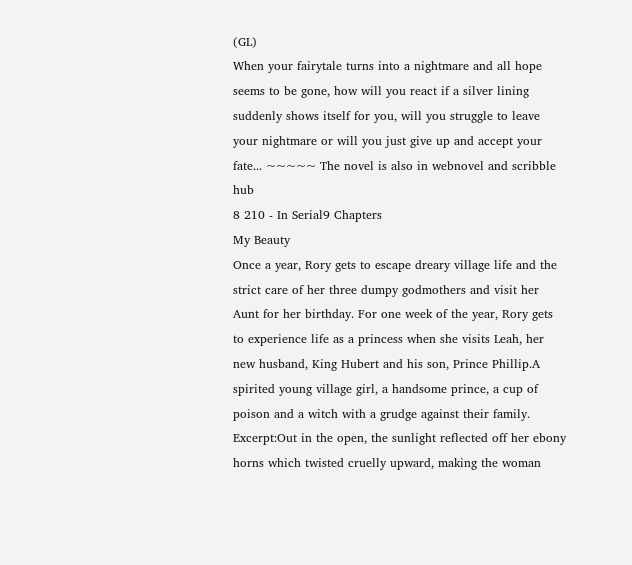(GL)
When your fairytale turns into a nightmare and all hope seems to be gone, how will you react if a silver lining suddenly shows itself for you, will you struggle to leave your nightmare or will you just give up and accept your fate... ~~~~~ The novel is also in webnovel and scribble hub
8 210 - In Serial9 Chapters
My Beauty
Once a year, Rory gets to escape dreary village life and the strict care of her three dumpy godmothers and visit her Aunt for her birthday. For one week of the year, Rory gets to experience life as a princess when she visits Leah, her new husband, King Hubert and his son, Prince Phillip.A spirited young village girl, a handsome prince, a cup of poison and a witch with a grudge against their family. Excerpt:Out in the open, the sunlight reflected off her ebony horns which twisted cruelly upward, making the woman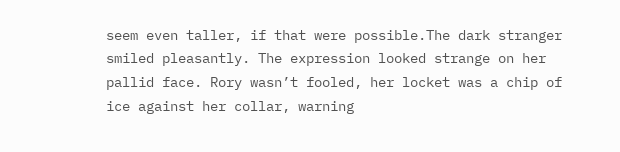seem even taller, if that were possible.The dark stranger smiled pleasantly. The expression looked strange on her pallid face. Rory wasn’t fooled, her locket was a chip of ice against her collar, warning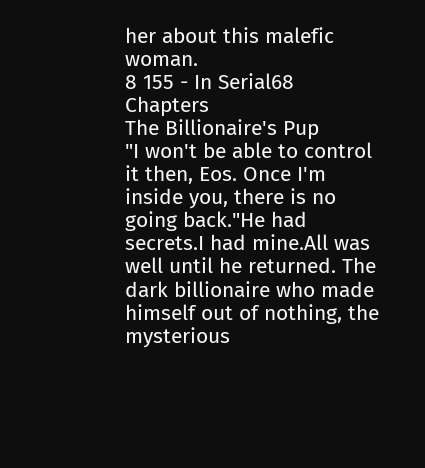her about this malefic woman.
8 155 - In Serial68 Chapters
The Billionaire's Pup
"I won't be able to control it then, Eos. Once I'm inside you, there is no going back."He had secrets.I had mine.All was well until he returned. The dark billionaire who made himself out of nothing, the mysterious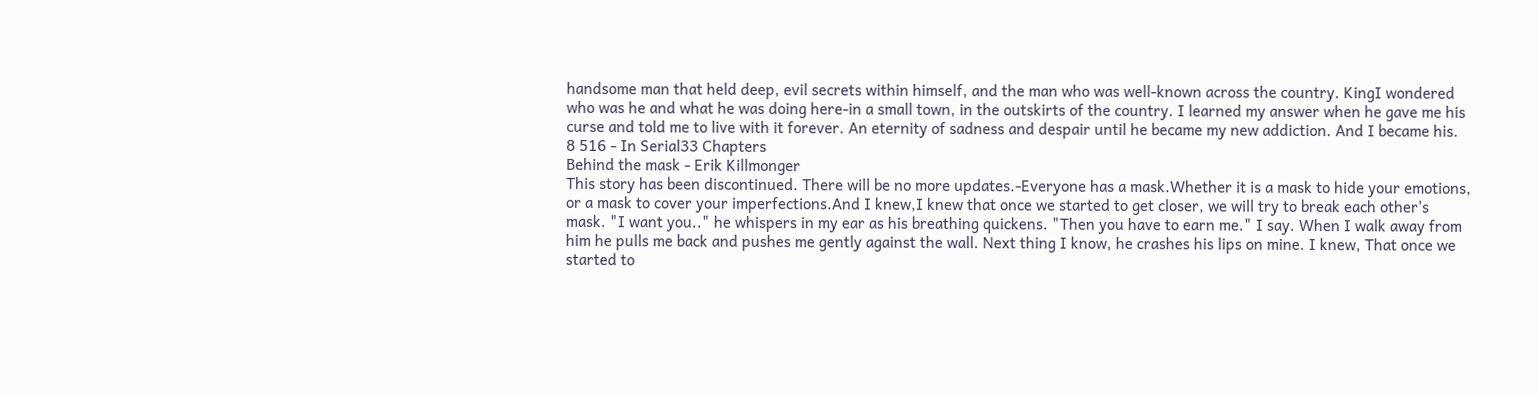handsome man that held deep, evil secrets within himself, and the man who was well-known across the country. KingI wondered who was he and what he was doing here-in a small town, in the outskirts of the country. I learned my answer when he gave me his curse and told me to live with it forever. An eternity of sadness and despair until he became my new addiction. And I became his.
8 516 - In Serial33 Chapters
Behind the mask - Erik Killmonger
This story has been discontinued. There will be no more updates.-Everyone has a mask.Whether it is a mask to hide your emotions, or a mask to cover your imperfections.And I knew,I knew that once we started to get closer, we will try to break each other's mask. "I want you.." he whispers in my ear as his breathing quickens. "Then you have to earn me." I say. When I walk away from him he pulls me back and pushes me gently against the wall. Next thing I know, he crashes his lips on mine. I knew, That once we started to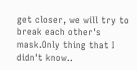get closer, we will try to break each other's mask.Only thing that I didn't know..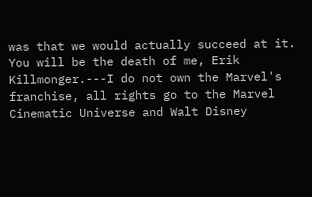was that we would actually succeed at it. You will be the death of me, Erik Killmonger.---I do not own the Marvel's franchise, all rights go to the Marvel Cinematic Universe and Walt Disney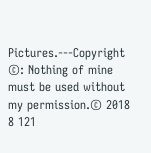Pictures.---Copyright ©: Nothing of mine must be used without my permission.© 2018
8 121